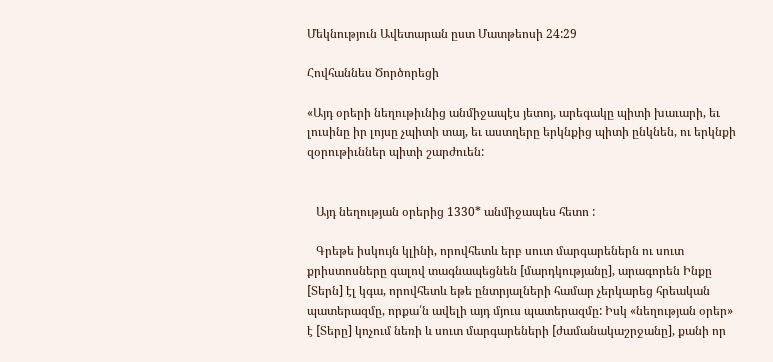Մեկնություն Ավետարան ըստ Մատթեոսի 24:29

Հովհաննես Ծործորեցի

«Այդ օրերի նեղութիւնից անմիջապէս յետոյ, արեգակը պիտի խաւարի, եւ լուսինը իր լոյսը չպիտի տայ, եւ աստղերը երկնքից պիտի ընկնեն, ու երկնքի զօրութիւններ պիտի շարժուեն:


   Այդ նեղության օրերից 1330* անմիջապես հետո :

   Գրեթե իսկույն կլինի, որովհետև երբ սուտ մարգարեներն ու սուտ քրիստոսները գալով տագնապեցնեն [մարդկությանը], արագորեն Ինքը [Տերն] էլ կգա, որովհետև եթե ընտրյալների համար չերկարեց հրեական պատերազմը, որքա՛ն ավելի այդ մյուս պատերազմը: Իսկ «նեղության օրեր» է [Տերը] կոչում նեռի և սուտ մարգարեների [ժամանակաշրջանը], քանի որ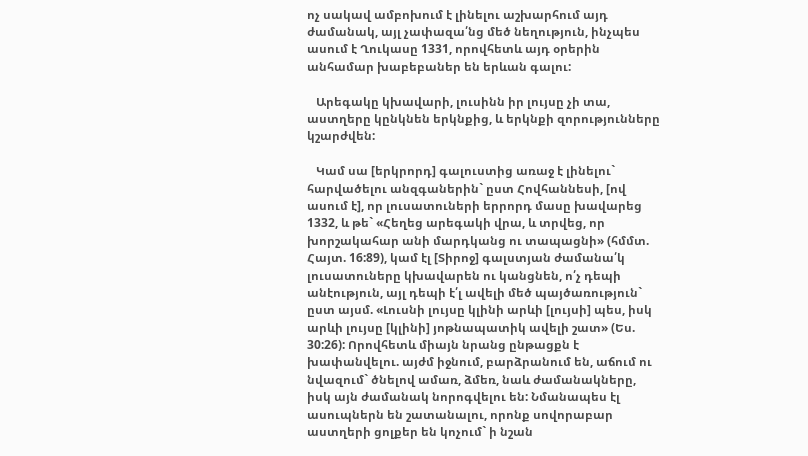ոչ սակավ ամբոխում է լինելու աշխարհում այդ ժամանակ, այլ չափազա՛նց մեծ նեղություն, ինչպես ասում է Ղուկասը 1331, որովհետև այդ օրերին անհամար խաբեբաներ են երևան գալու:

   Արեգակը կխավարի, լուսինն իր լույսը չի տա, աստղերը կընկնեն երկնքից, և երկնքի զորությունները կշարժվեն:

   Կամ սա [երկրորդ] գալուստից առաջ է լինելու` հարվածելու անզգաներին` ըստ Հովհաննեսի, [ով ասում է], որ լուսատուների երրորդ մասը խավարեց 1332, և թե` «Հեղեց արեգակի վրա, և տրվեց, որ խորշակահար անի մարդկանց ու տապացնի» (հմմտ. Հայտ. 16:89), կամ էլ [Տիրոջ] գալստյան ժամանա՛կ լուսատուները կխավարեն ու կանցնեն, ո՛չ դեպի անէություն, այլ դեպի է՛լ ավելի մեծ պայծառություն` ըստ այսմ. «Լուսնի լույսը կլինի արևի [լույսի] պես, իսկ արևի լույսը [կլինի] յոթնապատիկ ավելի շատ» (Ես. 30:26): Որովհետև միայն նրանց ընթացքն է խափանվելու. այժմ իջնում, բարձրանում են, աճում ու նվազում` ծնելով ամառ, ձմեռ, նաև ժամանակները, իսկ այն ժամանակ նորոգվելու են: Նմանապես էլ ասուպներն են շատանալու, որոնք սովորաբար աստղերի ցոլքեր են կոչում` ի նշան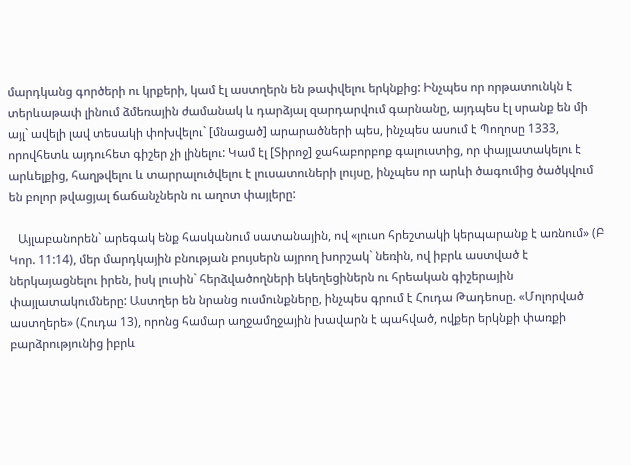մարդկանց գործերի ու կրքերի, կամ էլ աստղերն են թափվելու երկնքից: Ինչպես որ որթատունկն է տերևաթափ լինում ձմեռային ժամանակ և դարձյալ զարդարվում գարնանը, այդպես էլ սրանք են մի այլ` ավելի լավ տեսակի փոխվելու` [մնացած] արարածների պես, ինչպես ասում է Պողոսը 1333, որովհետև այդուհետ գիշեր չի լինելու: Կամ էլ [Տիրոջ] ջահաբորբոք գալուստից, որ փայլատակելու է արևելքից, հաղթվելու և տարրալուծվելու է լուսատուների լույսը, ինչպես որ արևի ծագումից ծածկվում են բոլոր թվացյալ ճաճանչներն ու աղոտ փայլերը:

   Այլաբանորեն` արեգակ ենք հասկանում սատանային, ով «լուսո հրեշտակի կերպարանք է առնում» (Բ Կոր. 11:14), մեր մարդկային բնության բույսերն այրող խորշակ` նեռին, ով իբրև աստված է ներկայացնելու իրեն, իսկ լուսին` հերձվածողների եկեղեցիներն ու հրեական գիշերային փայլատակումները: Աստղեր են նրանց ուսմունքները, ինչպես գրում է Հուդա Թադեոսը. «Մոլորված աստղերե» (Հուդա 13), որոնց համար աղջամղջային խավարն է պահված, ովքեր երկնքի փառքի բարձրությունից իբրև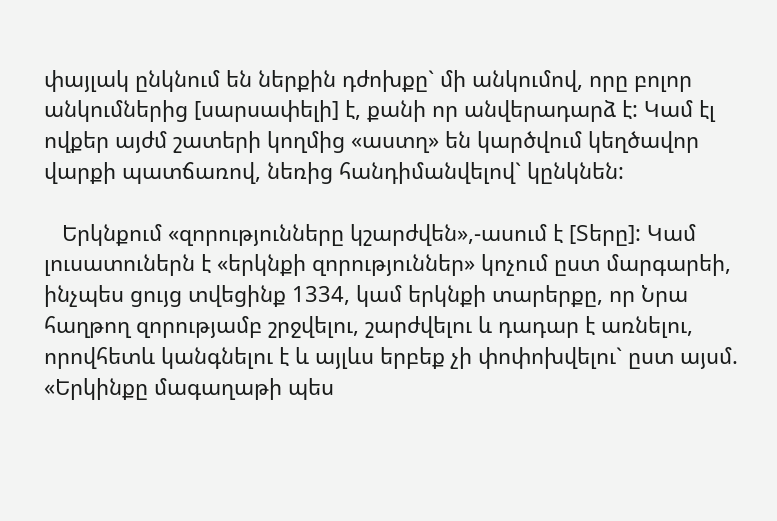փայլակ ընկնում են ներքին դժոխքը` մի անկումով, որը բոլոր անկումներից [սարսափելի] է, քանի որ անվերադարձ է: Կամ էլ ովքեր այժմ շատերի կողմից «աստղ» են կարծվում կեղծավոր վարքի պատճառով, նեռից հանդիմանվելով` կընկնեն:

   Երկնքում «զորությունները կշարժվեն»,-ասում է [Տերը]: Կամ լուսատուներն է «երկնքի զորություններ» կոչում ըստ մարգարեի, ինչպես ցույց տվեցինք 1334, կամ երկնքի տարերքը, որ Նրա հաղթող զորությամբ շրջվելու, շարժվելու և դադար է առնելու, որովհետև կանգնելու է և այլևս երբեք չի փոփոխվելու` ըստ այսմ. «Երկինքը մագաղաթի պես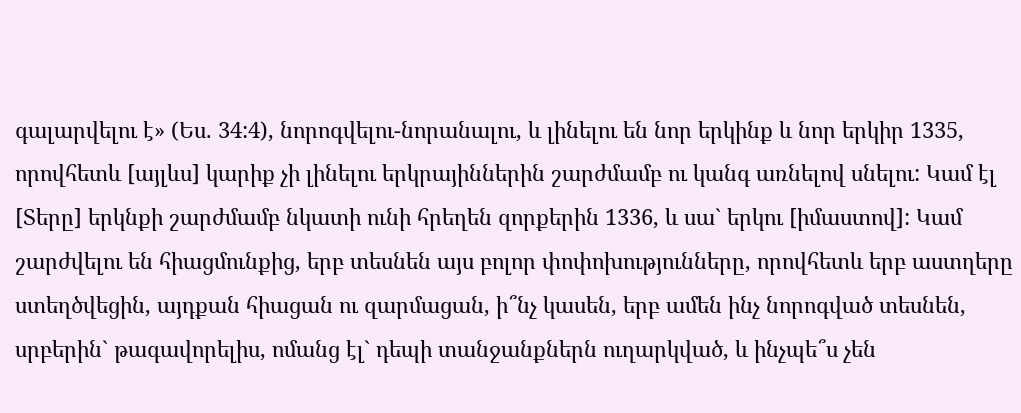գալարվելու է» (Ես. 34:4), նորոգվելու-նորանալու, և լինելու են նոր երկինք և նոր երկիր 1335, որովհետև [այլևս] կարիք չի լինելու երկրայիններին շարժմամբ ու կանգ առնելով սնելու: Կամ էլ [Տերը] երկնքի շարժմամբ նկատի ունի հրեղեն զորքերին 1336, և սա` երկու [իմաստով]: Կամ շարժվելու են հիացմունքից, երբ տեսնեն այս բոլոր փոփոխությունները, որովհետև երբ աստղերը ստեղծվեցին, այդքան հիացան ու զարմացան, ի՞նչ կասեն, երբ ամեն ինչ նորոգված տեսնեն, սրբերին` թագավորելիս, ոմանց էլ` դեպի տանջանքներն ուղարկված, և ինչպե՞ս չեն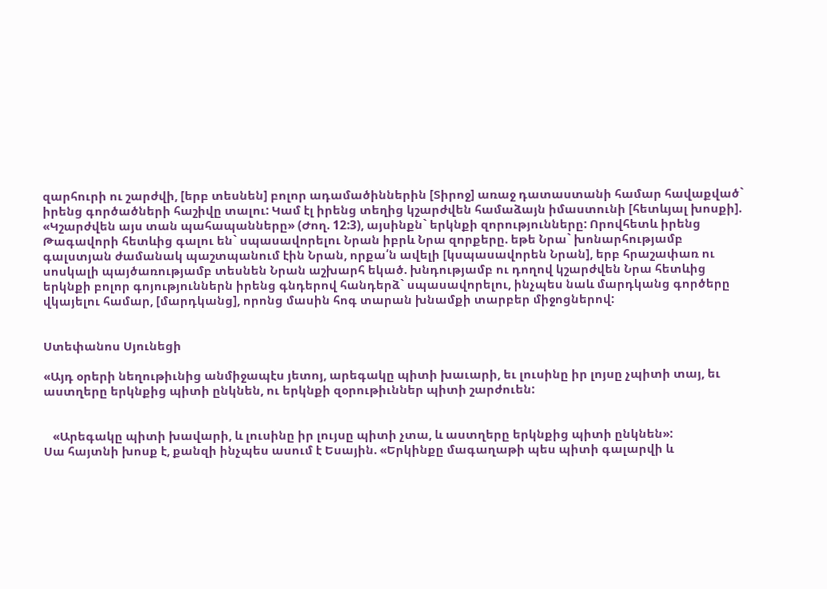զարհուրի ու շարժվի, [երբ տեսնեն] բոլոր ադամածիններին [Տիրոջ] առաջ դատաստանի համար հավաքված` իրենց գործածների հաշիվը տալու: Կամ էլ իրենց տեղից կշարժվեն համաձայն իմաստունի [հետևյալ խոսքի]. «Կշարժվեն այս տան պահապանները» (Ժող. 12:3), այսինքն` երկնքի զորությունները: Որովհետև իրենց Թագավորի հետևից գալու են` սպասավորելու Նրան իբրև Նրա զորքերը. եթե Նրա` խոնարհությամբ գալստյան ժամանակ պաշտպանում էին Նրան, որքա՛ն ավելի [կսպասավորեն Նրան], երբ հրաշափառ ու սոսկալի պայծառությամբ տեսնեն Նրան աշխարհ եկած. խնդությամբ ու դողով կշարժվեն Նրա հետևից երկնքի բոլոր գոյություններն իրենց գնդերով հանդերձ` սպասավորելու, ինչպես նաև մարդկանց գործերը վկայելու համար, [մարդկանց], որոնց մասին հոգ տարան խնամքի տարբեր միջոցներով:


Ստեփանոս Սյունեցի

«Այդ օրերի նեղութիւնից անմիջապէս յետոյ, արեգակը պիտի խաւարի, եւ լուսինը իր լոյսը չպիտի տայ, եւ աստղերը երկնքից պիտի ընկնեն, ու երկնքի զօրութիւններ պիտի շարժուեն:


   «Արեգակը պիտի խավարի, և լուսինը իր լույսը պիտի չտա, և աստղերը երկնքից պիտի ընկնեն»:
Սա հայտնի խոսք է, քանզի ինչպես ասում է Եսային. «Երկինքը մագաղաթի պես պիտի գալարվի և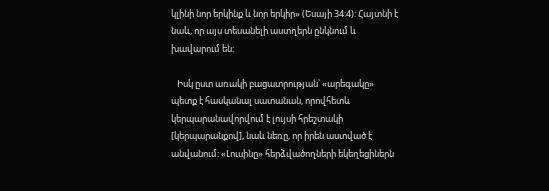կլինի նոր երկինք և նոր երկիր» (Եսայի 34:4): Հայտնի է նաև, որ այս տեսանելի աստղերն ընկնում և խավարում են:

   Իսկ ըստ առակի բացատրության՝ «արեգակը» պետք է հասկանալ սատանան, որովհետև կերպարանավորվում է լույսի հրեշտակի [կերպարանքով], նաև նեռը, որ իրեն աստված է անվանում: «Լուսինը» հերձվածողների եկեղեցիներն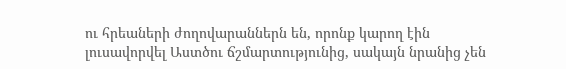ու հրեաների ժողովարաններն են, որոնք կարող էին լուսավորվել Աստծու ճշմարտությունից, սակայն նրանից չեն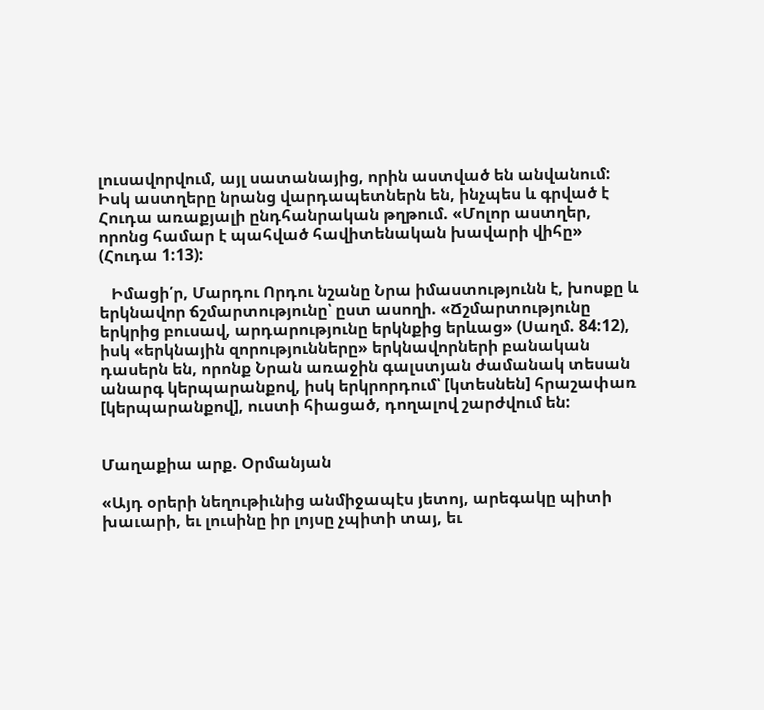լուսավորվում, այլ սատանայից, որին աստված են անվանում: Իսկ աստղերը նրանց վարդապետներն են, ինչպես և գրված է Հուդա առաքյալի ընդհանրական թղթում. «Մոլոր աստղեր, որոնց համար է պահված հավիտենական խավարի վիհը» (Հուդա 1:13):

   Իմացի՛ր, Մարդու Որդու նշանը Նրա իմաստությունն է, խոսքը և երկնավոր ճշմարտությունը՝ ըստ ասողի. «Ճշմարտությունը երկրից բուսավ, արդարությունը երկնքից երևաց» (Սաղմ. 84:12), իսկ «երկնային զորությունները» երկնավորների բանական դասերն են, որոնք Նրան առաջին գալստյան ժամանակ տեսան անարգ կերպարանքով, իսկ երկրորդում՝ [կտեսնեն] հրաշափառ [կերպարանքով], ուստի հիացած, դողալով շարժվում են:


Մաղաքիա արք. Օրմանյան

«Այդ օրերի նեղութիւնից անմիջապէս յետոյ, արեգակը պիտի խաւարի, եւ լուսինը իր լոյսը չպիտի տայ, եւ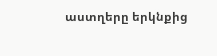աստղերը երկնքից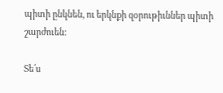պիտի ընկնեն, ու երկնքի զօրութիւններ պիտի շարժուեն:

Տե՛ս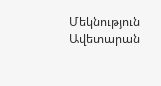Մեկնություն Ավետարան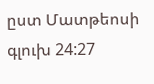ըստ Մատթեոսի գլուխ 24:27